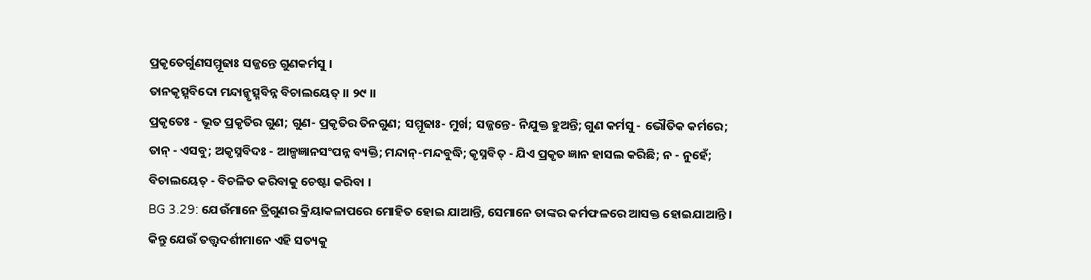ପ୍ରକୃତେର୍ଗୁଣସମ୍ମୂଢାଃ ସଜ୍ଜନ୍ତେ ଗୁଣକର୍ମସୁ ।
ତାନକୃତ୍ସ୍ନବିଦୋ ମନ୍ଦାନ୍କୃତ୍ସ୍ନବିନ୍ନ ବିଚାଲୟେତ୍ ।। ୨୯ ।।
ପ୍ରକୃତେଃ - ଭୂତ ପ୍ରକୃତିର ଗୁଣ; ଗୁଣ- ପ୍ରକୃତିର ତିନଗୁଣ; ସମ୍ମୂଢାଃ- ମୁର୍ଖ; ସଜ୍ଜନ୍ତେ- ନିଯୁକ୍ତ ହୁଅନ୍ତି; ଗୁଣ କର୍ମସୁ - ଭୌତିକ କର୍ମରେ; ତାନ୍ - ଏସବୁ; ଅକୃସ୍ନବିଦଃ - ଆଳ୍ପଜ୍ଞାନସଂପନ୍ନ ବ୍ୟକ୍ତି; ମନ୍ଦାନ୍-ମନ୍ଦବୁଦ୍ଧି; କୃସ୍ନବିତ୍ - ଯିଏ ପ୍ରକୃତ ଜ୍ଞାନ ହାସଲ କରିଛି; ନ - ନୁହେଁ; ବିଚାଲୟେତ୍ - ବିଚଳିତ କରିବାକୁ ଚେଷ୍ଟା କରିବା ।
BG 3.29: ଯେଉଁମାନେ ତ୍ରିଗୁଣର କ୍ରିୟାକଳାପରେ ମୋହିତ ହୋଇ ଯାଆନ୍ତି, ସେମାନେ ତାଙ୍କର କର୍ମଫଳରେ ଆସକ୍ତ ହୋଇଯାଆନ୍ତି । କିନ୍ତୁ ଯେଉଁ ତତ୍ତ୍ୱଦର୍ଶୀମାନେ ଏହି ସତ୍ୟକୁ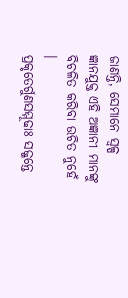ଜାଣନ୍ତି, ସେମାନେ ସ୍ୱଳ୍ପ ଜ୍ଞାନଯୁକ୍ତ ଏହି ଅଜ୍ଞାନୀ ମାନଙ୍କୁ ବିଚଳିତ କରିବା ଉଚିତ ନୁହେଁ ।
ପ୍ରକୃତେର୍ଗୁଣସମ୍ମୂଢାଃ ସଜ୍ଜନ୍ତେ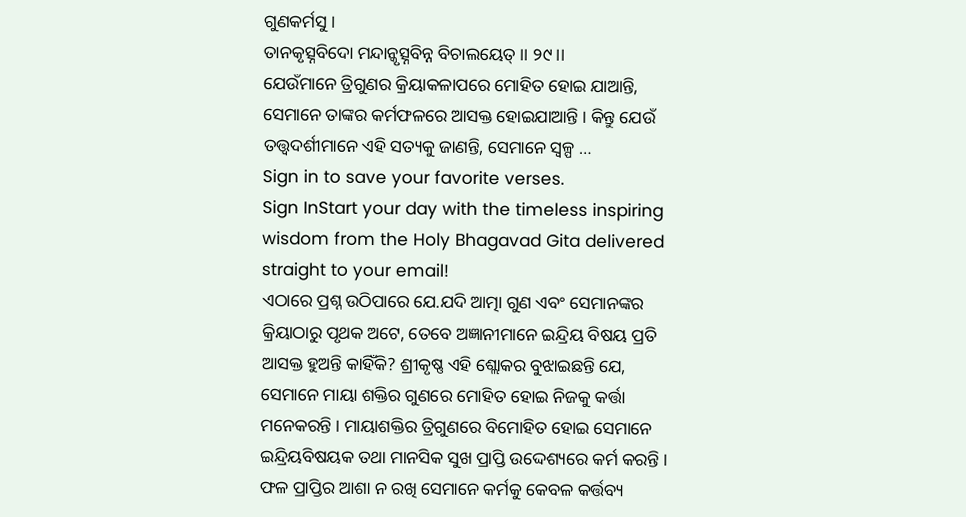ଗୁଣକର୍ମସୁ ।
ତାନକୃତ୍ସ୍ନବିଦୋ ମନ୍ଦାନ୍କୃତ୍ସ୍ନବିନ୍ନ ବିଚାଲୟେତ୍ ।। ୨୯ ।।
ଯେଉଁମାନେ ତ୍ରିଗୁଣର କ୍ରିୟାକଳାପରେ ମୋହିତ ହୋଇ ଯାଆନ୍ତି, ସେମାନେ ତାଙ୍କର କର୍ମଫଳରେ ଆସକ୍ତ ହୋଇଯାଆନ୍ତି । କିନ୍ତୁ ଯେଉଁ ତତ୍ତ୍ୱଦର୍ଶୀମାନେ ଏହି ସତ୍ୟକୁ ଜାଣନ୍ତି, ସେମାନେ ସ୍ୱଳ୍ପ …
Sign in to save your favorite verses.
Sign InStart your day with the timeless inspiring wisdom from the Holy Bhagavad Gita delivered straight to your email!
ଏଠାରେ ପ୍ରଶ୍ନ ଉଠିପାରେ ଯେ.ଯଦି ଆତ୍ମା ଗୁଣ ଏବଂ ସେମାନଙ୍କର କ୍ରିୟାଠାରୁ ପୃଥକ ଅଟେ, ତେବେ ଅଜ୍ଞାନୀମାନେ ଇନ୍ଦ୍ରିୟ ବିଷୟ ପ୍ରତି ଆସକ୍ତ ହୁଅନ୍ତି କାହିଁକି? ଶ୍ରୀକୃଷ୍ଣ ଏହି ଶ୍ଲୋକର ବୁଝାଇଛନ୍ତି ଯେ, ସେମାନେ ମାୟା ଶକ୍ତିର ଗୁଣରେ ମୋହିତ ହୋଇ ନିଜକୁ କର୍ତ୍ତା ମନେକରନ୍ତି । ମାୟାଶକ୍ତିର ତ୍ରିଗୁଣରେ ବିମୋହିତ ହୋଇ ସେମାନେ ଇନ୍ଦ୍ରିୟବିଷୟକ ତଥା ମାନସିକ ସୁଖ ପ୍ରାପ୍ତି ଉଦ୍ଦେଶ୍ୟରେ କର୍ମ କରନ୍ତି । ଫଳ ପ୍ରାପ୍ତିର ଆଶା ନ ରଖି ସେମାନେ କର୍ମକୁ କେବଳ କର୍ତ୍ତବ୍ୟ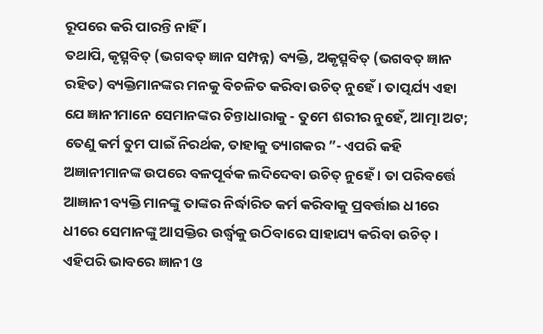ରୂପରେ କରି ପାରନ୍ତି ନାହିଁ ।
ତଥାପି, କୃତ୍ସ୍ନବିତ୍ (ଭଗବତ୍ ଜ୍ଞାନ ସମ୍ପନ୍ନ) ବ୍ୟକ୍ତି, ଅକୃତ୍ସ୍ନବିତ୍ (ଭଗବତ୍ ଜ୍ଞାନ ରହିତ) ବ୍ୟକ୍ତିମାନଙ୍କର ମନକୁ ବିଚଳିତ କରିବା ଉଚିତ୍ ନୁହେଁ । ତାତ୍ପର୍ଯ୍ୟ ଏହା ଯେ ଜ୍ଞାନୀମାନେ ସେମାନଙ୍କର ଚିନ୍ତାଧାରାକୁ - ତୁମେ ଶରୀର ନୁହେଁ, ଆତ୍ମା ଅଟ; ତେଣୁ କର୍ମ ତୁମ ପାଇଁ ନିରର୍ଥକ, ତାହାକୁ ତ୍ୟାଗକର ”- ଏପରି କହି ଅଜ୍ଞାନୀମାନଙ୍କ ଉପରେ ବଳପୂର୍ବକ ଲଦିଦେବା ଉଚିତ୍ ନୁହେଁ । ତା ପରିବର୍ତ୍ତେ ଆଜ୍ଞାନୀ ବ୍ୟକ୍ତି ମାନଙ୍କୁ ତାଙ୍କର ନିର୍ଦ୍ଧାରିତ କର୍ମ କରିବାକୁ ପ୍ରବର୍ତ୍ତାଇ ଧୀରେ ଧୀରେ ସେମାନଙ୍କୁ ଆସକ୍ତିର ଉର୍ଦ୍ଧ୍ୱକୁ ଉଠିବାରେ ସାହାଯ୍ୟ କରିବା ଉଚିତ୍ । ଏହିପରି ଭାବରେ ଜ୍ଞାନୀ ଓ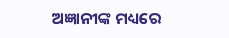ଅଜ୍ଞାନୀଙ୍କ ମଧ୍ୟରେ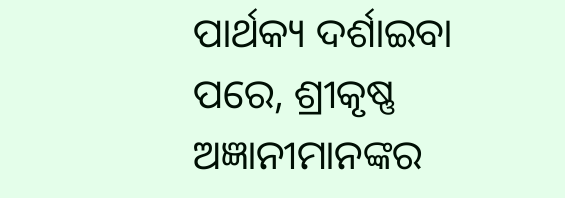ପାର୍ଥକ୍ୟ ଦର୍ଶାଇବା ପରେ, ଶ୍ରୀକୃଷ୍ଣ ଅଜ୍ଞାନୀମାନଙ୍କର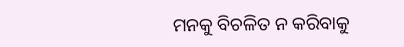ମନକୁ ବିଚଳିତ ନ କରିବାକୁ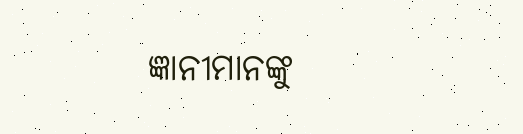ଜ୍ଞାନୀମାନଙ୍କୁ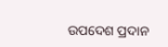ଉପଦେଶ ପ୍ରଦାନ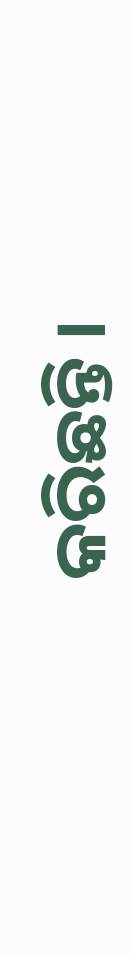କରିଛନ୍ତି ।